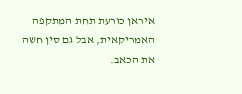איראן כורעת תחת המתקפה האמריקאית, אבל גם סין חשה את הכאב.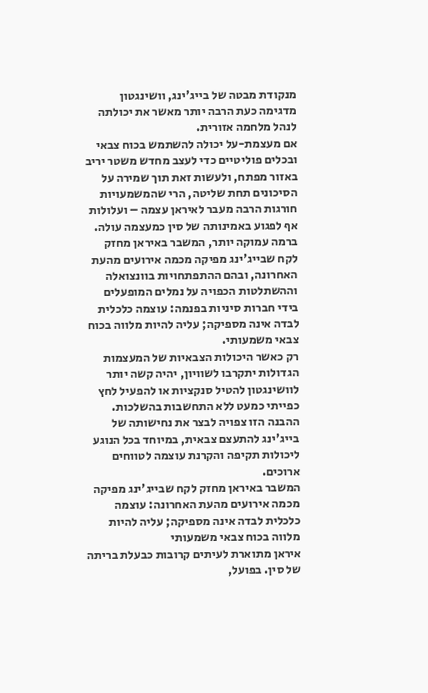מנקודת מבטה של בייג'ינג, וושינגטון מדגימה כעת הרבה יותר מאשר את יכולתה לנהל מלחמה אזורית.
אם מעצמת-על יכולה להשתמש בכוח צבאי ובכלים פוליטיים כדי לעצב מחדש משטר יריב באזור מפתח, ולעשות זאת תוך שמירה על הסיכונים תחת שליטה, הרי שהמשמעויות חורגות הרבה מעבר לאיראן עצמה – ועלולות אף לפגוע באמינותה של סין כמעצמה עולה.
ברמה עמוקה יותר, המשבר באיראן מחזק לקח שבייג'ינג מפיקה מכמה אירועים מהעת האחרונה, ובהם ההתפתחויות בוונצואלה וההשתלטות הכפויה על נמלים המופעלים בידי חברות סיניות בפנמה: עוצמה כלכלית לבדה אינה מספיקה; עליה להיות מלווה בכוח צבאי משמעותי.
רק כאשר היכולות הצבאיות של המעצמות הגדולות יתקרבו לשוויון, יהיה קשה יותר לוושינגטון להטיל סנקציות או להפעיל לחץ כפייתי כמעט ללא התחשבות בהשלכות. ההבנה הזו צפויה לבצר את נחישותה של בייג'ינג להתעצם צבאית, במיוחד בכל הנוגע ליכולות תקיפה והקרנת עוצמה לטווחים ארוכים.
המשבר באיראן מחזק לקח שבייג'ינג מפיקה מכמה אירועים מהעת האחרונה: עוצמה כלכלית לבדה אינה מספיקה; עליה להיות מלווה בכוח צבאי משמעותי
איראן מתוארת לעיתים קרובות כבעלת בריתה של סין. בפועל,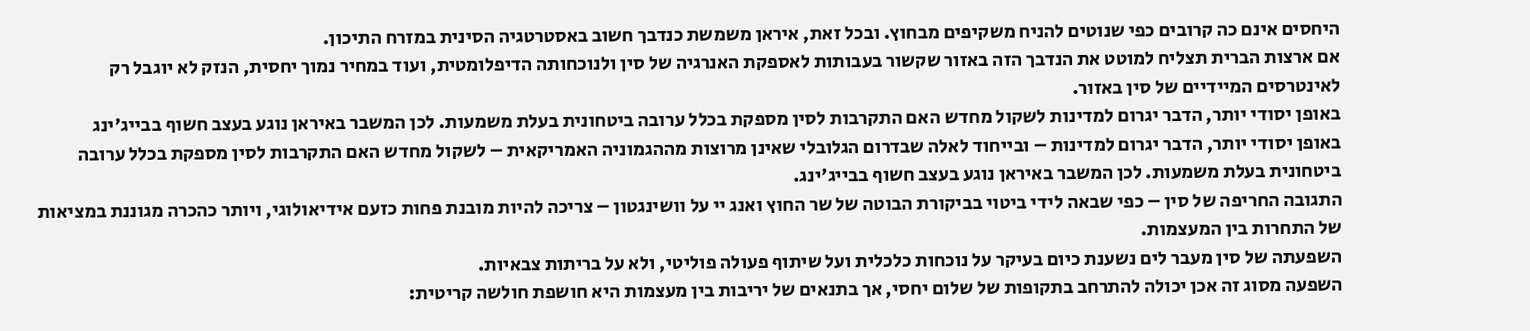היחסים אינם כה קרובים כפי שנוטים להניח משקיפים מבחוץ. ובכל זאת, איראן משמשת כנדבך חשוב באסטרטגיה הסינית במזרח התיכון.
אם ארצות הברית תצליח למוטט את הנדבך הזה באזור שקשור בעבותות לאספקת האנרגיה של סין ולנוכחותה הדיפלומטית, ועוד במחיר נמוך יחסית, הנזק לא יוגבל רק לאינטרסים המיידיים של סין באזור.
באופן יסודי יותר, הדבר יגרום למדינות לשקול מחדש האם התקרבות לסין מספקת בכלל ערובה ביטחונית בעלת משמעות. לכן המשבר באיראן נוגע בעצב חשוף בבייג'ינג
באופן יסודי יותר, הדבר יגרום למדינות – ובייחוד לאלה שבדרום הגלובלי שאינן מרוצות מההגמוניה האמריקאית – לשקול מחדש האם התקרבות לסין מספקת בכלל ערובה ביטחונית בעלת משמעות. לכן המשבר באיראן נוגע בעצב חשוף בבייג'ינג.
התגובה החריפה של סין – כפי שבאה לידי ביטוי בביקורת הבוטה של שר החוץ ואנג יי על וושינגטון – צריכה להיות מובנת פחות כזעם אידיאולוגי, ויותר כהכרה מגוננת במציאות של התחרות בין המעצמות.
השפעתה של סין מעבר לים נשענת כיום בעיקר על נוכחות כלכלית ועל שיתוף פעולה פוליטי, ולא על בריתות צבאיות.
השפעה מסוג זה אכן יכולה להתרחב בתקופות של שלום יחסי, אך בתנאים של יריבות בין מעצמות היא חושפת חולשה קריטית: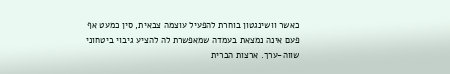כאשר וושינגטון בוחרת להפעיל עוצמה צבאית, סין כמעט אף פעם אינה נמצאת בעמדה שמאפשרת לה להציע גיבוי ביטחוני שווה-ערך. ארצות הברית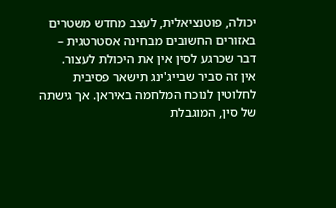יכולה, פוטנציאלית, לעצב מחדש משטרים באזורים החשובים מבחינה אסטרטגית – דבר שכרגע לסין אין את היכולת לעצור.
אין זה סביר שבייג'ינג תישאר פסיבית לחלוטין לנוכח המלחמה באיראן. אך גישתה של סין, המוגבלת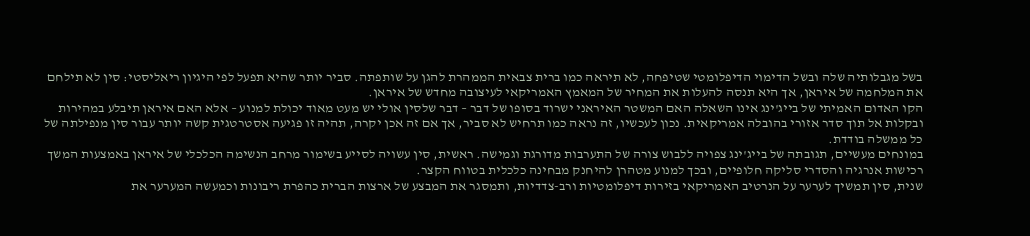בשל מגבלותיה שלה ובשל הדימוי הדיפלומטי שטיפחה, לא תיראה כמו ברית צבאית הממהרת להגן על שותפתה. סביר יותר שהיא תפעל לפי היגיון ריאליסטי: סין לא תילחם את המלחמה של איראן, אך היא תנסה להעלות את המחיר של המאמץ האמריקאי לעיצובה מחדש של איראן.
הקו האדום האמיתי של בייג'ינג אינו השאלה האם המשטר האיראני ישרוד בסופו של דבר – דבר שלסין אולי יש מעט מאוד יכולת למנוע – אלא האם איראן תיבלע במהירות ובקלות אל תוך סדר אזורי בהובלה אמריקאית. נכון לעכשיו, זה נראה כמו תרחיש לא סביר, אך אם זה אכן יקרה, תהיה זו פגיעה אסטרטגית קשה יותר עבור סין מנפילתה של כל ממשלה בודדת.
במונחים מעשיים, תגובתה של בייג'ינג צפויה ללבוש צורה של התערבות מדורגת וגמישה. ראשית, סין עשויה לסייע בשימור מרחב הנשימה הכלכלי של איראן באמצעות המשך רכישות אנרגיה והסדרי סליקה חלופיים, ובכך למנוע מטהרן להיחנק מבחינה כלכלית בטווח הקצר.
שנית, סין תמשיך לערער על הנרטיב האמריקאי בזירות דיפלומטיות ורב-צדדיות, ותמסגר את המבצע של ארצות הברית כהפרת ריבונות וכמעשה המערער את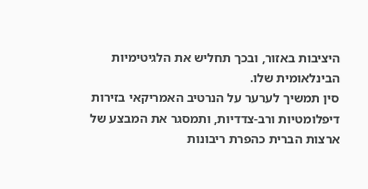היציבות באזור, ובכך תחליש את הלגיטימיות הבינלאומית שלו.
סין תמשיך לערער על הנרטיב האמריקאי בזירות דיפלומטיות ורב-צדדיות, ותמסגר את המבצע של ארצות הברית כהפרת ריבונות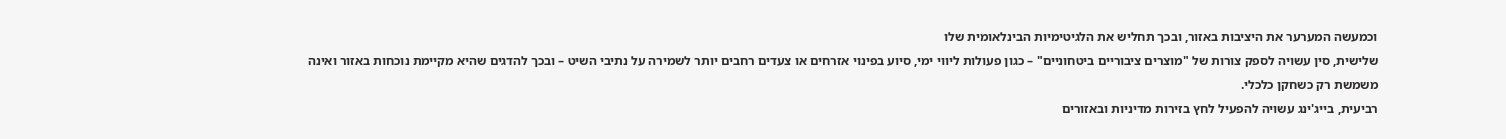וכמעשה המערער את היציבות באזור, ובכך תחליש את הלגיטימיות הבינלאומית שלו
שלישית, סין עשויה לספק צורות של "מוצרים ציבוריים ביטחוניים" – כגון פעולות ליווי ימי, סיוע בפינוי אזרחים או צעדים רחבים יותר לשמירה על נתיבי השיט – ובכך להדגים שהיא מקיימת נוכחות באזור ואינה משמשת רק כשחקן כלכלי.
רביעית, בייג'ינג עשויה להפעיל לחץ בזירות מדיניות ובאזורים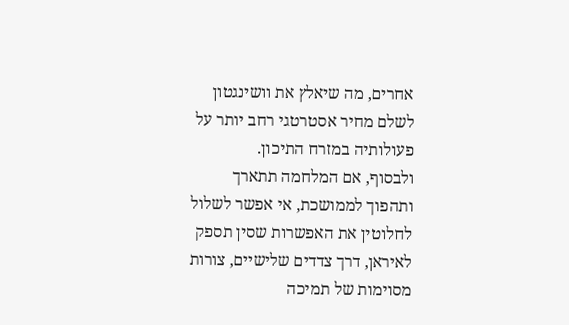אחרים, מה שיאלץ את וושינגטון לשלם מחיר אסטרטגי רחב יותר על פעולותיה במזרח התיכון.
ולבסוף, אם המלחמה תתארך ותהפוך לממושכת, אי אפשר לשלול לחלוטין את האפשרות שסין תספק לאיראן, דרך צדדים שלישיים, צורות מסוימות של תמיכה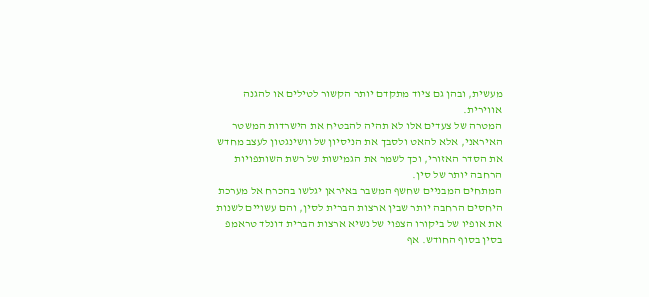מעשית, ובהן גם ציוד מתקדם יותר הקשור לטילים או להגנה אווירית.
המטרה של צעדים אלו לא תהיה להבטיח את הישרדות המשטר האיראני, אלא להאט ולסבך את הניסיון של וושינגטון לעצב מחדש את הסדר האזורי, וכך לשמר את הגמישות של רשת השותפויות הרחבה יותר של סין.
המתחים המבניים שחשף המשבר באיראן יגלשו בהכרח אל מערכת היחסים הרחבה יותר שבין ארצות הברית לסין, והם עשויים לשנות את אופיו של ביקורו הצפוי של נשיא ארצות הברית דונלד טראמפ בסין בסוף החודש. אף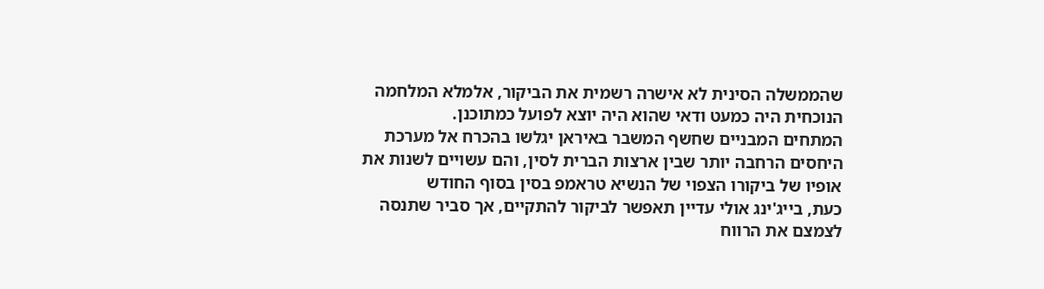שהממשלה הסינית לא אישרה רשמית את הביקור, אלמלא המלחמה הנוכחית היה כמעט ודאי שהוא היה יוצא לפועל כמתוכנן.
המתחים המבניים שחשף המשבר באיראן יגלשו בהכרח אל מערכת היחסים הרחבה יותר שבין ארצות הברית לסין, והם עשויים לשנות את אופיו של ביקורו הצפוי של הנשיא טראמפ בסין בסוף החודש
כעת, בייג'ינג אולי עדיין תאפשר לביקור להתקיים, אך סביר שתנסה לצמצם את הרווח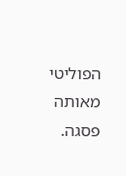הפוליטי מאותה פסגה.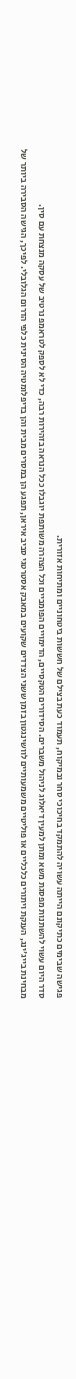פגישה שבימים כתיקונם הייתה עשויה להתמקד בחיכוכי סחר ובמיקוח, תעמוד כעת בצילם של חששות ביטחוניים ומתיחות אזורית.
סדר היום עשוי להשתנות מפסגת משא ומתן למעין דיאלוג לניהול משברים. הסידורים הטקסיים, הדימויים הפומביים וכל הצהרה משותפת יוגבלו ככל הנראה בזהירות רבה, כדי לא לספק לטראמפ נרטיב של עסקה מנצחת עם סין.
מבחינת בייג'ינג, הענקת ויתורים כלכליים או פוליטיים משמעותיים לוושינגטון בזמן ששני הצדדים שקועים במאבק אסטרטגי סביב איראן, תפגע הן במסרים מבית והן בדיפלומטיה הסינית כלפי הדרום הגלובלי. לפיכך, הגישה הסבירה ביותר של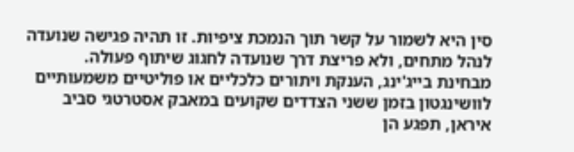סין היא לשמור על קשר תוך הנמכת ציפיות. זו תהיה פגישה שנועדה לנהל מתחים, ולא פריצת דרך שנועדה לחגוג שיתוף פעולה.
מבחינת בייג'ינג, הענקת ויתורים כלכליים או פוליטיים משמעותיים לוושינגטון בזמן ששני הצדדים שקועים במאבק אסטרטגי סביב איראן, תפגע הן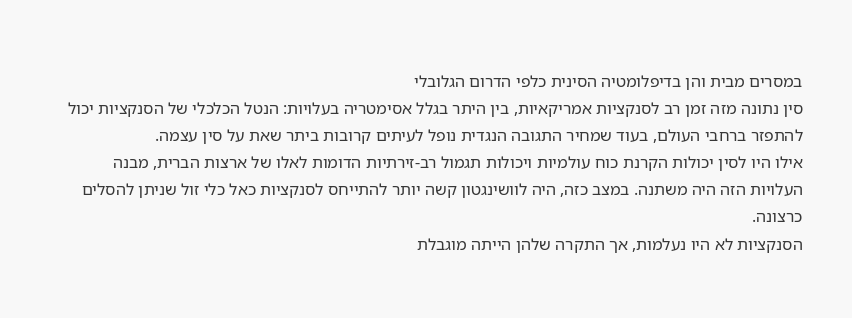במסרים מבית והן בדיפלומטיה הסינית כלפי הדרום הגלובלי
סין נתונה מזה זמן רב לסנקציות אמריקאיות, בין היתר בגלל אסימטריה בעלויות: הנטל הכלכלי של הסנקציות יכול להתפזר ברחבי העולם, בעוד שמחיר התגובה הנגדית נופל לעיתים קרובות ביתר שאת על סין עצמה.
אילו היו לסין יכולות הקרנת כוח עולמיות ויכולות תגמול רב-זירתיות הדומות לאלו של ארצות הברית, מבנה העלויות הזה היה משתנה. במצב כזה, היה לוושינגטון קשה יותר להתייחס לסנקציות כאל כלי זול שניתן להסלים כרצונה.
הסנקציות לא היו נעלמות, אך התקרה שלהן הייתה מוגבלת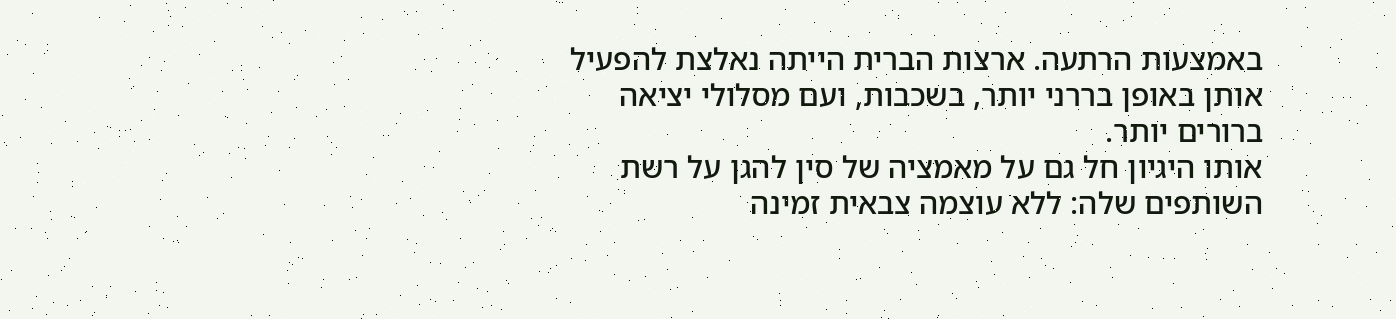באמצעות הרתעה. ארצות הברית הייתה נאלצת להפעיל אותן באופן בררני יותר, בשכבות, ועם מסלולי יציאה ברורים יותר.
אותו היגיון חל גם על מאמציה של סין להגן על רשת השותפים שלה: ללא עוצמה צבאית זמינה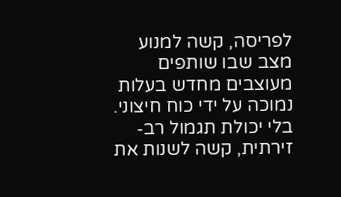לפריסה, קשה למנוע מצב שבו שותפים מעוצבים מחדש בעלות נמוכה על ידי כוח חיצוני.
בלי יכולת תגמול רב-זירתית, קשה לשנות את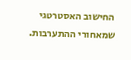החישוב האסטרטגי שמאחורי ההתערבות.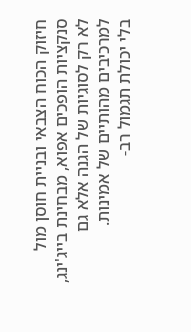חיזוק הכוח הצבאי ובניית חוסן מול סנקציות הופכים אפוא, מבחינת בייג'ינג, לא רק לסוגיות של הגנה אלא גם למרכיבים מהותיים של אמינות.
בלי יכולת תגמול רב-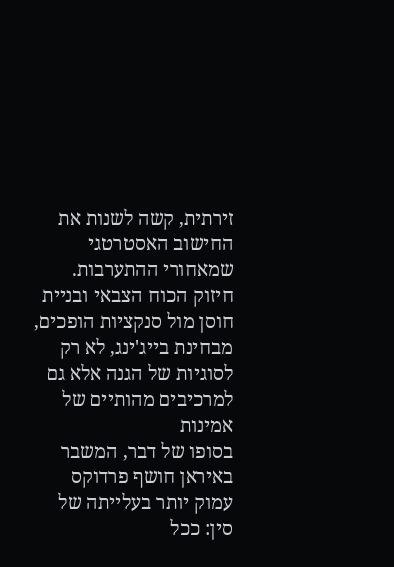זירתית, קשה לשנות את החישוב האסטרטגי שמאחורי ההתערבות. חיזוק הכוח הצבאי ובניית חוסן מול סנקציות הופכים, מבחינת בייג'ינג, לא רק לסוגיות של הגנה אלא גם למרכיבים מהותיים של אמינות
בסופו של דבר, המשבר באיראן חושף פרדוקס עמוק יותר בעלייתה של סין: ככל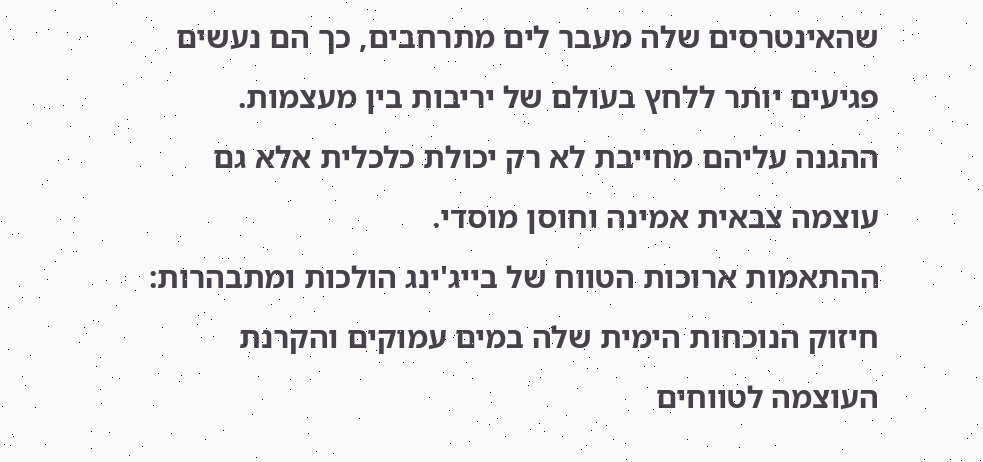שהאינטרסים שלה מעבר לים מתרחבים, כך הם נעשים פגיעים יותר ללחץ בעולם של יריבות בין מעצמות. ההגנה עליהם מחייבת לא רק יכולת כלכלית אלא גם עוצמה צבאית אמינה וחוסן מוסדי.
ההתאמות ארוכות הטווח של בייג'ינג הולכות ומתבהרות: חיזוק הנוכחות הימית שלה במים עמוקים והקרנת העוצמה לטווחים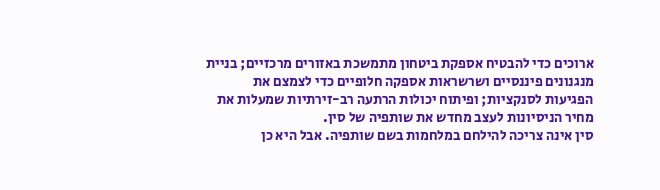ארוכים כדי להבטיח אספקת ביטחון מתמשכת באזורים מרכזיים; בניית מנגנונים פיננסיים ושרשראות אספקה חלופיים כדי לצמצם את הפגיעות לסנקציות; ופיתוח יכולות הרתעה רב-זירתיות שמעלות את מחיר הניסיונות לעצב מחדש את שותפיה של סין.
סין אינה צריכה להילחם במלחמות בשם שותפיה. אבל היא כן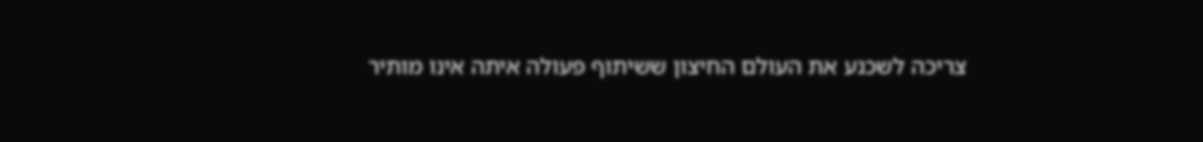צריכה לשכנע את העולם החיצון ששיתוף פעולה איתה אינו מותיר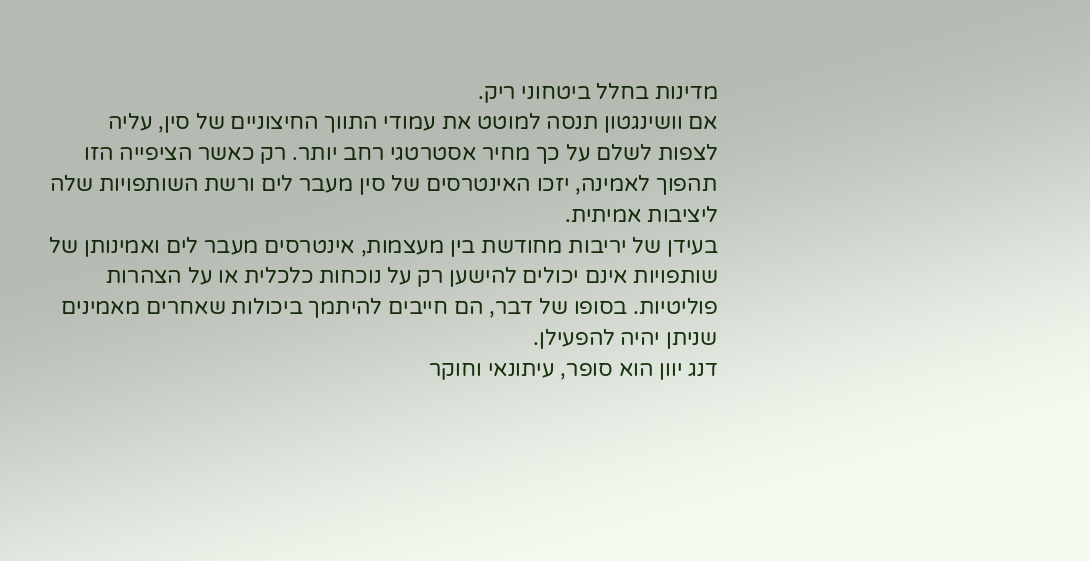מדינות בחלל ביטחוני ריק.
אם וושינגטון תנסה למוטט את עמודי התווך החיצוניים של סין, עליה לצפות לשלם על כך מחיר אסטרטגי רחב יותר. רק כאשר הציפייה הזו תהפוך לאמינה, יזכו האינטרסים של סין מעבר לים ורשת השותפויות שלה ליציבות אמיתית.
בעידן של יריבות מחודשת בין מעצמות, אינטרסים מעבר לים ואמינותן של שותפויות אינם יכולים להישען רק על נוכחות כלכלית או על הצהרות פוליטיות. בסופו של דבר, הם חייבים להיתמך ביכולות שאחרים מאמינים שניתן יהיה להפעילן.
דנג יוון הוא סופר, עיתונאי וחוקר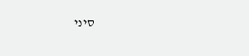סיני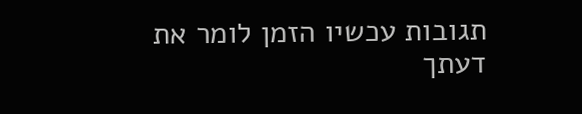תגובות עכשיו הזמן לומר את דעתך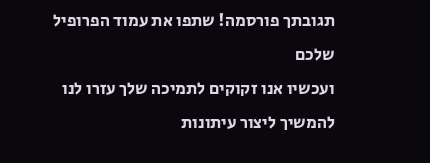תגובתך פורסמה! שתפו את עמוד הפרופיל שלכם
ועכשיו אנו זקוקים לתמיכה שלך עזרו לנו להמשיך ליצור עיתונות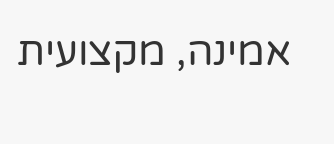אמינה, מקצועית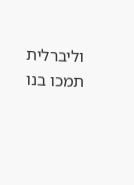וליברלית
תמכו בנו